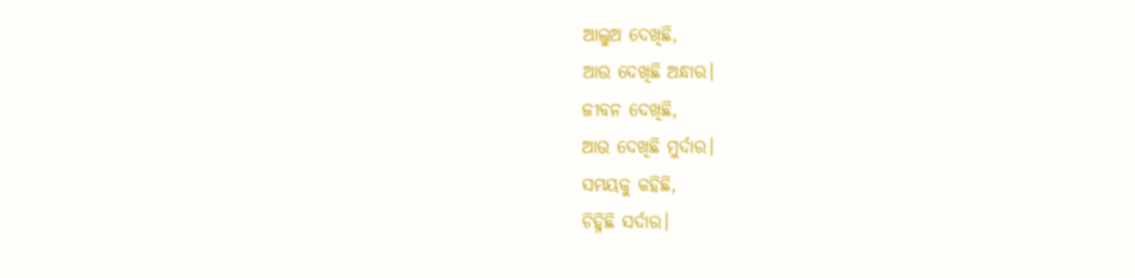ଆଲୁଅ ଦେଖିଛି,
ଆଉ ଦେଖିଛି ଅନ୍ଧାର।
ଜୀବନ ଦେଖିଛି,
ଆଉ ଦେଖିଛି ମୁର୍ଦାର।
ସମୟକୁ କହିଛି,
ଚିହ୍ନିଛି ସର୍ଦାର।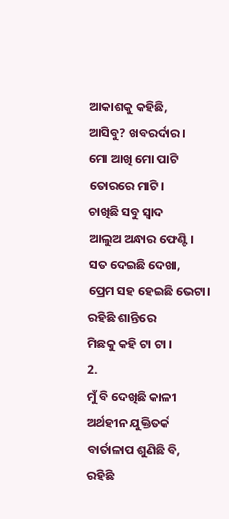ଆକାଶକୁ କହିଛି,
ଆସିବୁ? ଖବରର୍ଦାର।
ମୋ ଆଖି ମୋ ପାଟି
ତୋରରେ ମାଟି।
ଚାଖିଛି ସବୁ ସ୍ୱାଦ
ଆଲୁଅ ଅନ୍ଧାର ଫେଣ୍ଟି।
ସତ ଦେଇଛି ଦେଖା,
ପ୍ରେମ ସହ ହେଇଛି ଭେଟା।
ରହିଛି ଶାନ୍ତିରେ
ମିଛକୁ କହି ଟା ଟା ।
2.
ମୁଁ ବି ଦେଖିଛି କାଳୀ
ଅର୍ଥହୀନ ଯୁକ୍ତିତର୍କ
ବାର୍ତାଳାପ ଶୁଣିଛି ବି,
ରହିଛି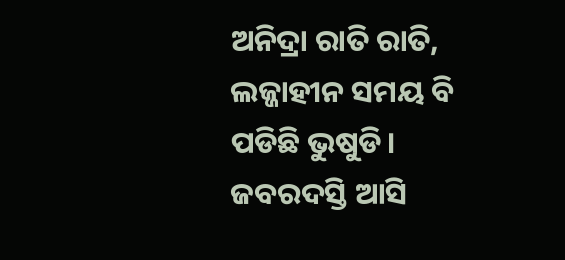ଅନିଦ୍ରା ରାତି ରାତି,
ଲଜ୍ଜାହୀନ ସମୟ ବି
ପଡିଛି ଭୁଷୁଡି।
ଜବରଦସ୍ତି ଆସି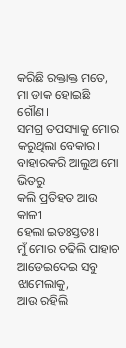କରିଛି ରକ୍ତାକ୍ତ ମତେ,
ମା ଡାକ ହୋଇଛି ଗୌଣ।
ସମଗ୍ର ତପସ୍ୟାକୁ ମୋର
କରୁଥିଲା ବେକାର।
ବାହାରକରି ଆଲୁଅ ମୋ ଭିତରୁ
କଲି ପ୍ରତିହତ ଆଉ କାଳୀ
ହେଲା ଇତଃସ୍ତତଃ।
ମୁଁ ମୋର ଚଢିଲି ପାହାଚ
ଆଡେଇଦେଇ ସବୁ ଝାମେଲାକୁ,
ଆଉ ରହିଲି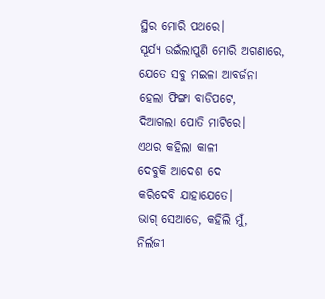ସ୍ଥିର ମୋରି ପଥରେ।
ସୂର୍ଯ୍ୟ ଉଇଁଲାପୁଣି ମୋରି ଅଗଣାରେ,
ଯେତେ ସବୁ ମଇଳା ଆବର୍ଜନା
ହେଲା ଫିଙ୍ଗା ବାଡିପଟେ,
ଦିଆଗଲା ପୋତି ମାଟିରେ।
ଏଥର କହିଲା କାଳୀ
ଦେବୁକି ଆଦେଶ ଦେ
କରିଦେବି ଯାହାଯେତେ।
ଭାଗ୍ ସେଆଡେ, କହିଲି ମୁଁ,
ନିର୍ଲଜୀ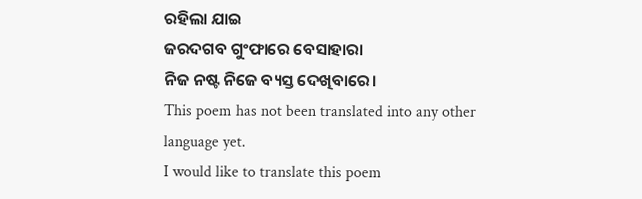ରହିଲା ଯାଇ
ଜରଦଗବ ଗୁଂଫାରେ ବେସାହାରା
ନିଜ ନଷ୍ଟ ନିଜେ ବ୍ୟସ୍ତ ଦେଖିବାରେ।
This poem has not been translated into any other language yet.
I would like to translate this poem